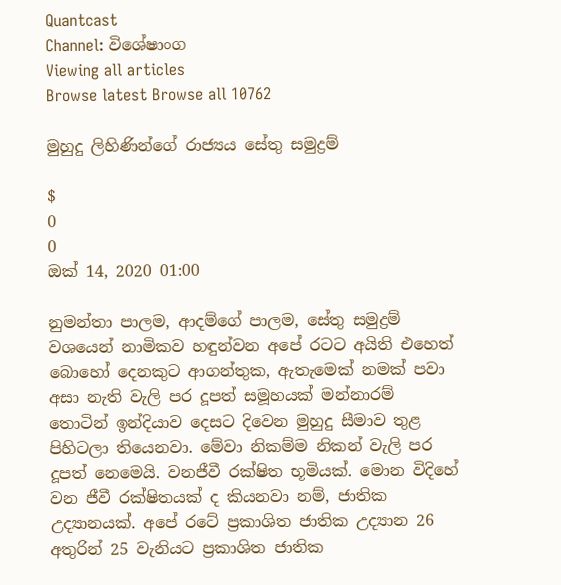Quantcast
Channel: විශේෂාංග
Viewing all articles
Browse latest Browse all 10762

මුහුදු ලිහිණින්ගේ රාජ්‍යය සේතු සමුද්‍රම්

$
0
0
ඔක්‌ 14, 2020 01:00

නුමන්තා පාලම, ආදම්ගේ පාලම, සේතු සමුද්‍රම් වශයෙන් නාමිකව හඳුන්වන අපේ රටට අයිති එහෙත් බොහෝ දෙනකුට ආගන්තුක, ඇතැමෙක් නමක් පවා අසා නැති වැලි පර දූපත් සමූහයක් මන්නාරම් තොටින් ඉන්දියාව දෙසට දිවෙන මුහුදු සීමාව තුළ පිහිටලා තියෙනවා. මේවා නිකම්ම නිකන් වැලි පර දූපත් නෙමෙයි. වනජීවී රක්ෂිත භූමියක්. මොන විදිහේ වන ජීවී රක්ෂිතයක් ද කියනවා නම්, ජාතික උද්‍යානයක්. අපේ රටේ ප්‍රකාශිත ජාතික උද්‍යාන 26 අතුරින් 25 වැනියට ප්‍රකාශිත ජාතික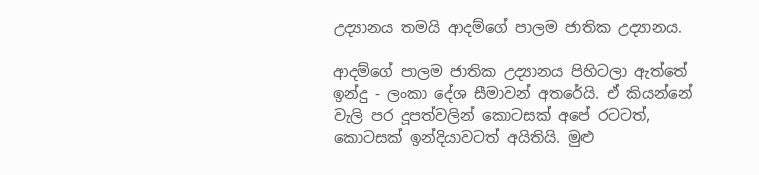උද්‍යානය තමයි ආදම්ගේ පාලම ජාතික උද්‍යානය.

ආදම්ගේ පාලම ජාතික උද්‍යානය පිහිටලා ඇත්තේ ඉන්දු - ලංකා දේශ සීමාවන් අතරේයි. ඒ කියන්නේ වැලි පර දූපත්වලින් කොටසක් අපේ රටටත්, කොටසක් ඉන්දියාවටත් අයිතියි. මුළු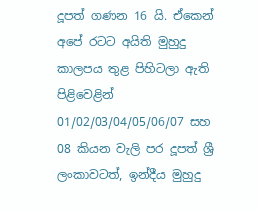දූපත් ගණන 16 යි. ඒකෙන් අපේ රටට අයිති මුහුදු කාලපය තුළ පිහිටලා ඇති පිළිවෙළින් 01/02/03/04/05/06/07 සහ 08 කියන වැලි පර දූපත් ශ්‍රී ලංකාවටත්, ඉන්දීය මුහුදු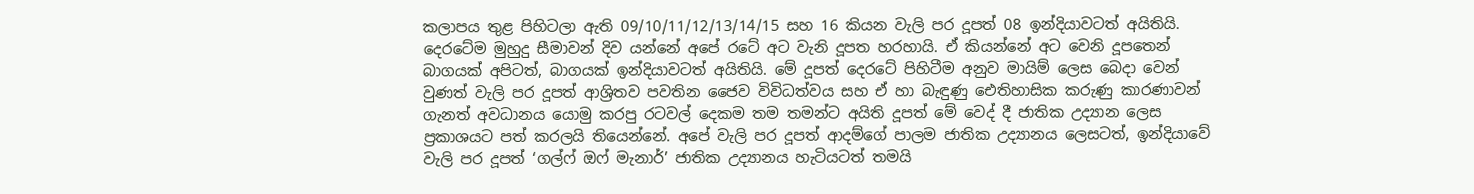කලාපය තුළ පිහිටලා ඇති 09/10/11/12/13/14/15 සහ 16 කියන වැලි පර දූපත් 08 ඉන්දියාවටත් අයිතියි. දෙරටේම මුහුදු සීමාවන් දිව යන්නේ අපේ රටේ අට වැනි දූපත හරහායි. ඒ කියන්නේ අට වෙනි දූපතෙන් බාගයක් අපිටත්, බාගයක් ඉන්දියාවටත් අයිතියි. මේ දූපත් දෙරටේ පිහිටීම අනුව මායිම් ලෙස බෙදා වෙන් වුණත් වැලි පර දූපත් ආශ්‍රිතව පවතින ජෛව විවිධත්වය සහ ඒ හා බැඳුණු ඓතිහාසික කරුණු කාරණාවන් ගැනත් අවධානය යොමු කරපු රටවල් දෙකම තම තමන්ට අයිති දූපත් මේ වෙද් දී ජාතික උද්‍යාන ලෙස ප්‍රකාශයට පත් කරලයි තියෙන්නේ. අපේ වැලි පර දූපත් ආදම්ගේ පාලම ජාතික උද්‍යානය ලෙසටත්, ඉන්දියාවේ වැලි පර දූපත් ‘ගල්ෆ් ඔෆ් මැනාර්’ ජාතික උද්‍යානය හැටියටත් තමයි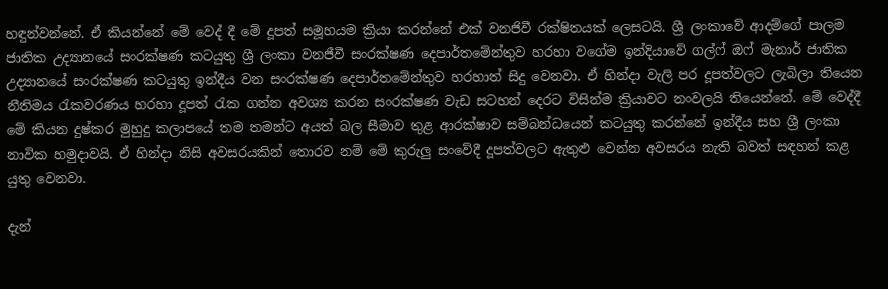හඳුන්වන්නේ. ඒ කියන්නේ මේ වෙද් දී මේ දූපත් සමූහයම ක්‍රියා කරන්නේ එක් වනජිවී රක්ෂිතයක් ලෙසටයි. ශ්‍රී ලංකාවේ ආදම්ගේ පාලම ජාතික උද්‍යානයේ සංරක්ෂණ කටයුතු ශ්‍රී ලංකා වනජීවී සංරක්ෂණ දෙපාර්තමේන්තුව හරහා වගේම ඉන්දියාවේ ගල්ෆ් ඔෆ් මැනාර් ජාතික උද්‍යානයේ සංරක්ෂණ කටයුතු ඉන්දීය වන සංරක්ෂණ දෙපාර්තමේන්තුව හරහාත් සිදු වෙනවා. ඒ හින්දා වැලි පර දූපත්වලට ලැබිලා තියෙන නීතිමය රැකවරණය හරහා දූපත් රැක ගන්න අවශ්‍ය කරන සංරක්ෂණ වැඩ සටහන් දෙරට විසින්ම ක්‍රියාවට නංවලයි තියෙන්නේ. මේ වෙද්දී මේ කියන දුෂ්කර මුහුදු කලාපයේ තම තමන්ට අයත් බල සීමාව තුළ ආරක්ෂාව සම්බන්ධයෙන් කටයුතු කරන්නේ ඉන්දීය සහ ශ්‍රී ලංකා නාවික හමුදාවයි. ඒ හින්දා නිසි අවසරයකින් තොරව නම් මේ කුරුලු සංවේදී දූපත්වලට ඇතුළු වෙන්න අවසරය නැති බවත් සඳහන් කළ යුතු වෙනවා.

දැන්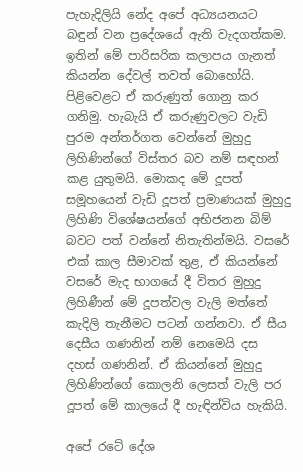පැහැදිලියි නේද අපේ අධ්‍යයනයට බඳුන් වන ප්‍ර‍දේශයේ ඇති වැදගත්කම. ඉතින් මේ පාරිසරික කලාපය ගැනත් කියන්න දේවල් තවත් බොහෝයි. පිළිවෙළට ඒ කරුණුත් ගොනු කර ගනිමු. හැබැයි ඒ කරුණුවලට වැඩි පුරම අන්තර්ගත වෙන්නේ මුහුදු ලිහිණින්ගේ විස්තර බව නම් සඳහන් කළ යුතුමයි. මොකද මේ දූපත් සමූහයෙන් වැඩි දූපත් ප්‍රමාණයක් මුහුදු ලිහිණි වි‍ශේෂයන්ගේ අභිජනන බිම් බවට පත් වන්නේ නිතැතින්මයි. වසරේ එක් කාල සීමාවක් තුළ, ඒ කියන්නේ වසරේ මැද භාගයේ දී විතර මුහුදු ලිහිණීන් මේ දූපත්වල වැලි මත්තේ කැදිලි තැනීමට පටන් ගන්නවා. ඒ සීය දෙසීය ගණනින් නම් නෙමෙයි දස දහස් ගණනින්. ඒ කියන්නේ මුහුදු ලිහිණින්ගේ කොලනි ලෙසත් වැලි පර දූපත් මේ කාලයේ දී හැඳින්විය හැකියි.

අපේ රටේ දේශ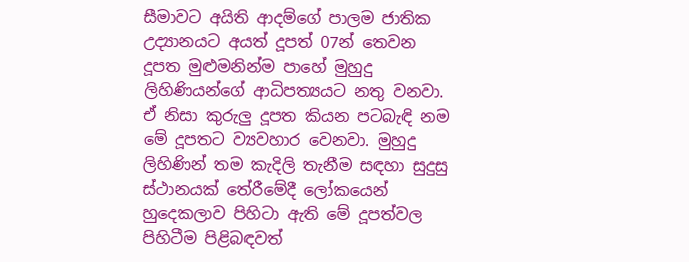සීමාවට අයිති ආදම්ගේ පාලම ජාතික උද්‍යානයට අයත් දූපත් 07න් තෙවන දූපත මුළුමනින්ම පාහේ මුහුදු ලිහිණියන්ගේ ආධිපත්‍යයට නතු වනවා. ඒ නිසා කුරුලු දූපත කියන පටබැඳි නම මේ දූපතට ව්‍යවහාර වෙනවා. මුහුදු ලිහිණින් තම කැදිලි තැනීම සඳහා සුදුසු ස්ථානයක් තේරීමේදී ලෝකයෙන් හුදෙකලාව පිහිටා ඇති මේ දූපත්වල පිහිටීම පිළිබඳවත්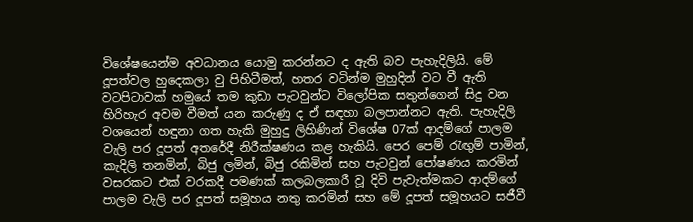විශේෂයෙන්ම අවධානය යොමු කරන්නට ද ඇති බව පැහැදිලියි. මේ දූපත්වල හුදෙකලා වු පිහිටීමත්, හතර වටින්ම මුහුදින් වට වී ඇති වටපිටාවක් හමුයේ තම කුඩා පැටවුන්ට විලෝපික සතුන්ගෙන් සිදු වන හිරිහැර අවම වීමත් යන කරුණු ද ඒ සඳහා බලපාන්නට ඇති. පැහැදිලි වශයෙන් හඳුනා ගත හැකි මුහුදු ලිහිණින් විශේෂ 07ක් ආදම්ගේ පාලම වැලි පර දූපත් අතරේදී නිරීක්ෂණය කළ හැකියි. පෙර පෙම් රැඟුම් පාමින්, කැදිලි තනමින්, බිජු ලමින්, බිජු රකිමින් සහ පැටවුන් පෝෂණය කරමින් වසරකට එක් වරකදී පමණක් කලබලකාරී වූ දිවි පැවැත්මකට ආදම්ගේ පාලම වැලි පර දූපත් සමූහය නතු කරමින් සහ මේ දූපත් සමූහයට සජීවී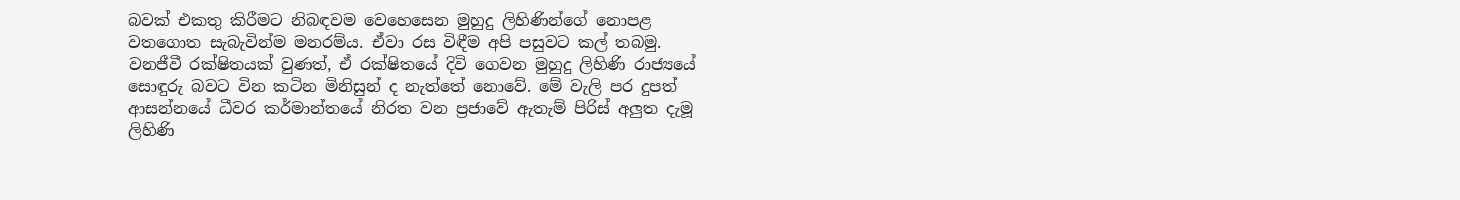බවක් එකතු කිරීමට නිබඳවම වෙහෙසෙන මුහුදු ලිහිණින්ගේ නොපළ වතගොත සැබැවින්ම මනරම්ය. ඒවා රස විඳීම අපි පසුවට කල් තබමු. වනජීවී රක්ෂිතයක් වුණත්, ඒ රක්ෂිතයේ දිවි ගෙවන මුහුදු ලිහිණි රාජ්‍යයේ සොඳුරු බවට වින කටින මිනිසුන් ද නැත්තේ නොවේ. මේ වැලි පර දුපත් ආසන්නයේ ධීවර කර්මාන්තයේ නිරත වන ප්‍රජාවේ ඇතැම් පිරිස් අලුත දැමූ ලිහිණි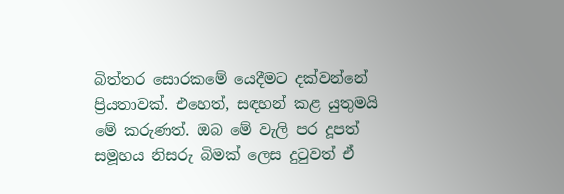බිත්තර සොරකමේ යෙදීමට දක්වන්නේ ප්‍රියතාවක්. එහෙත්, සඳහන් කළ යුතුමයි මේ කරුණත්. ඔබ මේ වැලි පර දූපත් සමූහය නිසරු බිමක් ලෙස දුටුවත් ඒ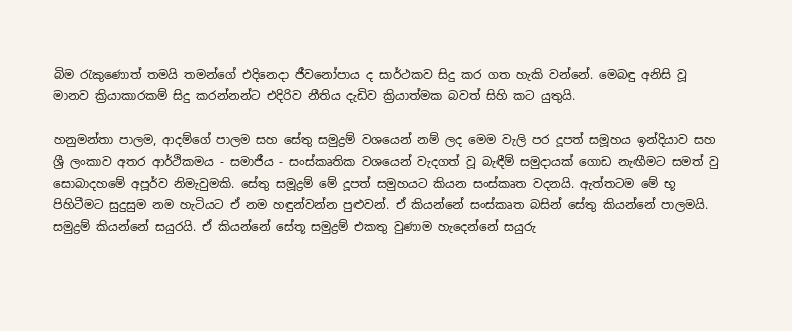බිම රැකුණොත් තමයි තමන්ගේ එදිනෙදා ජීවනෝපාය ද සාර්ථකව සිදු කර ගත හැකි වන්නේ. මෙබඳු අනිසි වූ මානව ක්‍රියාකාරකම් සිදු කරන්නන්ට එදිරිව නීතිය දැඩිව ක්‍රියාත්මක බවත් සිහි කට යුතුයි.

හනුමන්තා පාලම, ආදම්ගේ පාලම සහ සේතු සමුද්‍රම් වශයෙන් නම් ලද මෙම වැලි පර දූපත් සමූහය ඉන්දියාව සහ ශ්‍රී ලංකාව අතර ආර්ථිකමය - සමාජීය - සංස්කෘතික වශයෙන් වැදගත් වූ බැඳීම් සමුදායක් ගොඩ නැඟීමට සමත් වු සොබාදහමේ අපූර්ව නිමැවුමකි. සේතු සමූද්‍රම් මේ දූපත් සමුහයට කියන සංස්කෘත වදනයි. ඇත්තටම මේ භූ පිහිටීමට සුදුසුම නම හැටියට ඒ නම හඳුන්වන්න පුළුවන්. ඒ කියන්නේ සංස්කෘත බසින් සේතු කියන්නේ පාලමයි. සමුද්‍රම් කියන්නේ සයුරයි. ඒ කියන්නේ සේතූ සමුද්‍රම් එකතු වුණාම හැදෙන්නේ සයුරු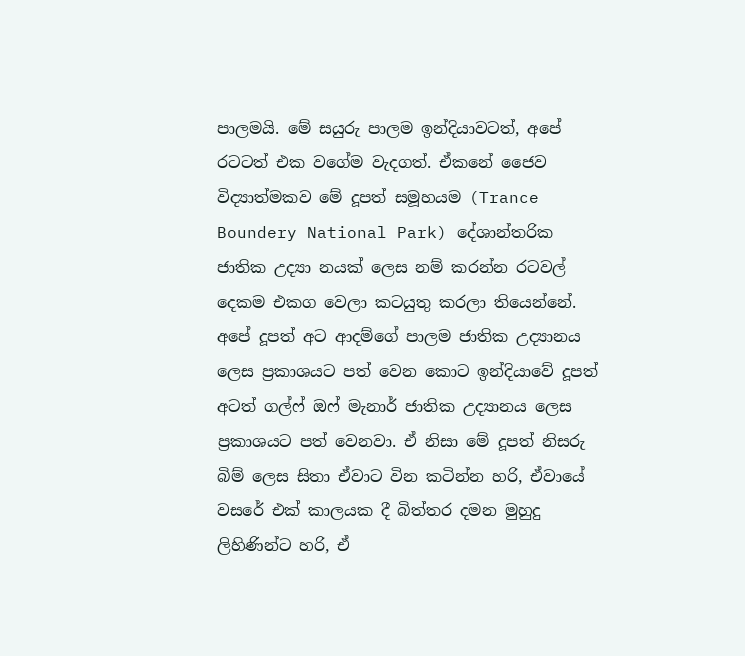පාලමයි. මේ සයුරු පාලම ඉන්දියාවටත්, අපේ රටටත් එක වගේම වැදගත්. ඒකනේ ජෛව විද්‍යාත්මකව මේ දූපත් සමූහයම (Trance Boundery National Park) දේශාන්තරික ජාතික උද්‍යා නයක් ලෙස නම් කරන්න රටවල් දෙකම එකග වෙලා කටයුතු කරලා තියෙන්නේ. අපේ දූපත් අට ආදම්ගේ පාලම ජාතික උද්‍යානය ලෙස ප්‍රකාශයට පත් වෙන කොට ඉන්දියාවේ දූපත් අටත් ගල්ෆ් ඔෆ් මැනාර් ජාතික උද්‍යානය ලෙස ප්‍රකාශයට පත් වෙනවා. ඒ නිසා මේ දූපත් නිසරු බිම් ලෙස සිතා ඒවාට වින කටින්න හරි, ඒවායේ වසරේ එක් කාලයක දී බිත්තර දමන මුහුදු ලිහිණින්ට හරි, ඒ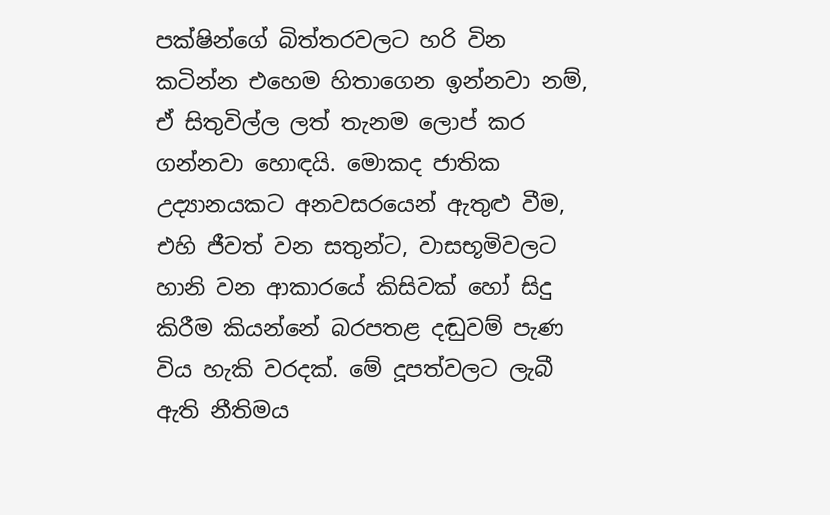පක්ෂින්ගේ බිත්තරවලට හරි වින කටින්න එහෙම හිතාගෙන ඉන්නවා නම්, ඒ සිතුවිල්ල ලත් තැනම ලොප් කර ගන්නවා හොඳයි. මොකද ජාතික උද්‍යානයකට අනවසරයෙන් ඇතුළු වීම, එහි ජීවත් වන සතුන්ට, වාසභූමිවලට හානි වන ආකාරයේ කිසිවක් හෝ සිදු කිරීම කියන්නේ බරපතළ දඬුවම් පැණ විය හැකි වරදක්. මේ දූපත්වලට ලැබී ඇති නීතිමය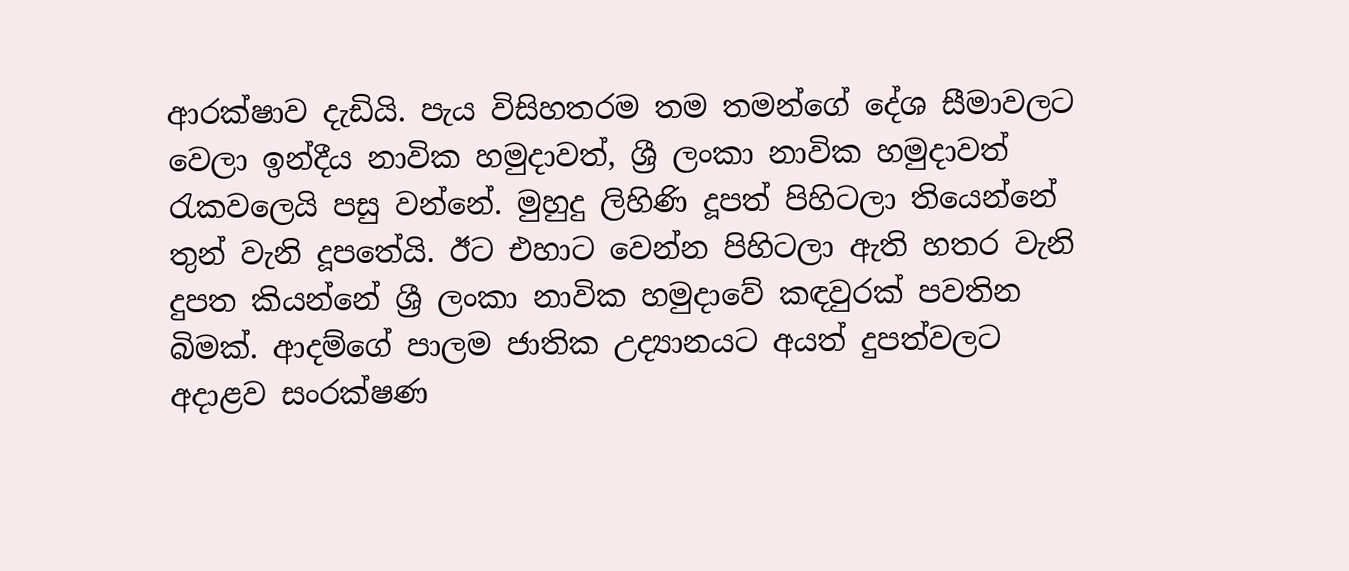ආරක්ෂාව දැඩියි. පැය විසිහතරම තම තමන්ගේ දේශ සීමාවලට වෙලා ඉන්දීය නාවික හමුදාවත්, ශ්‍රී ලංකා නාවික හමුදාවත් රැකවලෙයි පසු වන්නේ. මුහුදු ලිහිණි දූපත් පිහිටලා තියෙන්නේ තුන් වැනි දූපතේයි. ඊට එහාට වෙන්න පිහිටලා ඇති හතර වැනි දුපත කියන්නේ ශ්‍රී ලංකා නාවික හමුදාවේ කඳවුරක් පවතින බිමක්. ආදම්ගේ පාලම ජාතික උද්‍යානයට අයත් දුපත්වලට අදාළව සංරක්ෂණ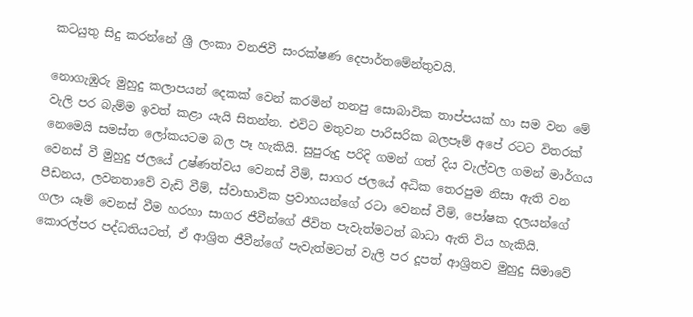කටයුතු සිදු කරන්නේ ශ්‍රී ලංකා වනජිවී සංරක්ෂණ දෙපාර්තමේන්තුවයි.

නොගැඹුරු මුහුදු කලාපයන් දෙකක් වෙන් කරමින් තනපු සොබාවික තාප්පයක් හා සම වන මේ වැලි පර බැම්ම ඉවත් කළා යැයි සිතන්න. එවිට මතුවන පාරිසරික බලපෑම් අපේ රටට විතරක් නෙමෙයි සමස්ත ලෝකයටම බල පෑ හැකියි. සුපුරුදු පරිදි ගමන් ගත් දිය වැල්වල ගමන් මාර්ගය වෙනස් වී මුහුදු ජලයේ උෂ්ණත්වය වෙනස් වීම්, සාගර ජලයේ අධික තෙරපුම නිසා ඇති වන පීඩනය, ලවනතාවේ වැඩි වීම්, ස්වාභාවික ප්‍රවාහයන්ගේ රටා වෙනස් වීම්, පෝෂක දලයන්ගේ ගලා යෑම් වෙනස් වීම හරහා සාගර ජීවීන්ගේ ජීවිත පැවැත්මටත් බාධා ඇති විය හැකියි. කොරල්පර පද්ධතියටත්, ඒ ආශ්‍රිත ජීවීන්ගේ පැවැත්මටත් වැලි පර දූපත් ආශ්‍රිතව මුහුදු සිමාවේ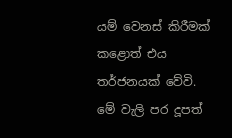යම් වෙනස් කිරීමක් කළොත් එය තර්ජනයක් වේවි. මේ වැලි පර දූපත්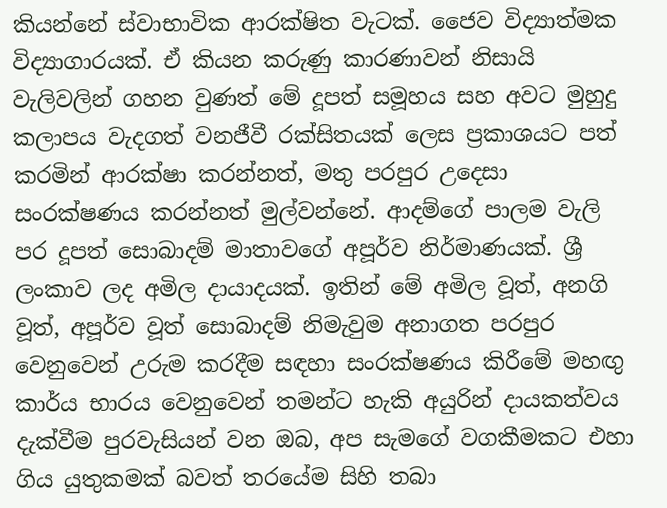කියන්නේ ස්වාභාවික ආරක්ෂිත වැටක්. ජෛව විද්‍යාත්මක විද්‍යාගාරයක්. ඒ කියන කරුණු කාරණාවන් නිසායි වැලිවලින් ගහන වුණත් මේ දූපත් සමූහය සහ අවට මුහුදු කලාපය වැදගත් වනජීවී රක්සිතයක් ලෙස ප්‍රකාශයට පත් කරමින් ආරක්ෂා කරන්නත්, මතු පරපුර උදෙසා සංරක්ෂණය කරන්නත් මුල්වන්නේ. ආදම්ගේ පාලම වැලි පර දූපත් සොබාදම් මාතාවගේ අපූර්ව නිර්මාණයක්. ශ්‍රී ලංකාව ලද අමිල දායාදයක්. ඉතින් මේ අමිල වූත්, අනගි වූත්, අපූර්ව වූත් සොබාදම් නිමැවුම අනාගත පරපුර වෙනුවෙන් උරුම කරදීම සඳහා සංරක්ෂණය කිරීමේ මහඟු කාර්ය භාරය වෙනුවෙන් තමන්ට හැකි අයුරින් දායකත්වය දැක්වීම පුරවැසියන් වන ඔබ, අප සැමගේ වගකීමකට එහා ගිය යුතුකමක් බවත් තරයේම සිහි තබා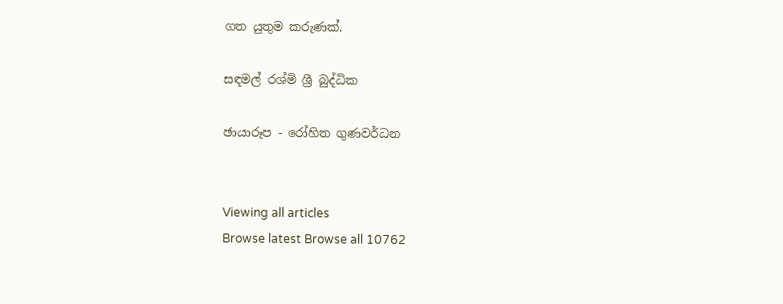ගත යුතුම කරුණක්.

සඳමල් රශ්මි ශ්‍රී බුද්ධික

ඡායාරූප - රෝහිත ගුණවර්ධන


Viewing all articles
Browse latest Browse all 10762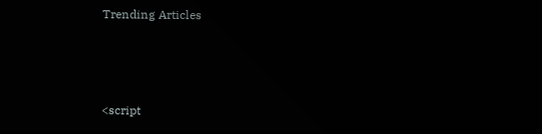Trending Articles



<script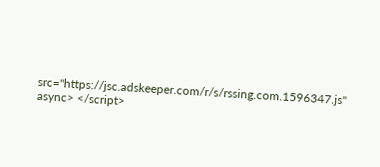src="https://jsc.adskeeper.com/r/s/rssing.com.1596347.js" async> </script>